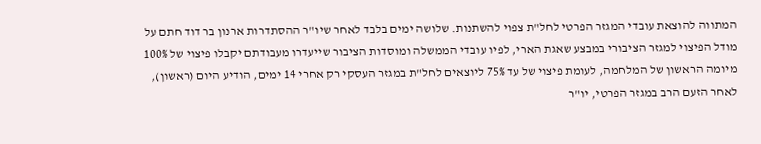המתווה להוצאת עובדי המגזר הפרטי לחל"ת צפוי להשתנות. שלושה ימים בלבד לאחר שיו"ר ההסתדרות ארנון בר דוד חתם על מודל הפיצוי למגזר הציבורי במבצע שאגת הארי, לפיו עובדי הממשלה ומוסדות הציבור שייעדרו מעבודתם יקבלו פיצוי של 100% מיומה הראשון של המלחמה, לעומת פיצוי של עד 75% ליוצאים לחל"ת במגזר העסקי רק אחרי 14 ימים, הודיע היום (ראשון), לאחר הזעם הרב במגזר הפרטי, יו"ר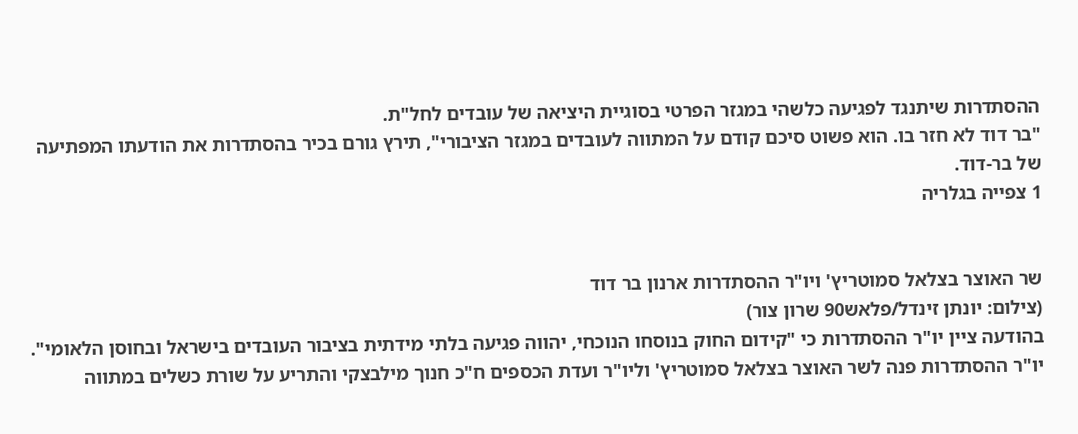ההסתדרות שיתנגד לפגיעה כלשהי במגזר הפרטי בסוגיית היציאה של עובדים לחל"ת.
"בר דוד לא חזר בו. הוא פשוט סיכם קודם על המתווה לעובדים במגזר הציבורי", תירץ גורם בכיר בהסתדרות את הודעתו המפתיעה של בר-דוד.
1 צפייה בגלריה


שר האוצר בצלאל סמוטריץ' ויו"ר ההסתדרות ארנון בר דוד
(צילום: יונתן זינדל/פלאש90 שרון צור)
בהודעה ציין יו"ר ההסתדרות כי "קידום החוק בנוסחו הנוכחי, יהווה פגיעה בלתי מידתית בציבור העובדים בישראל ובחוסן הלאומי".
יו"ר ההסתדרות פנה לשר האוצר בצלאל סמוטריץ' וליו"ר ועדת הכספים ח"כ חנוך מילבצקי והתריע על שורת כשלים במתווה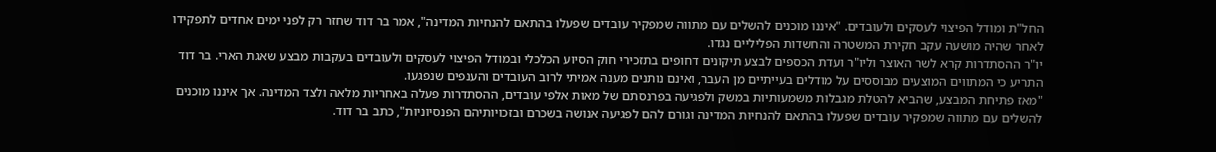החל"ת ומודל הפיצוי לעסקים ולעובדים. "איננו מוכנים להשלים עם מתווה שמפקיר עובדים שפעלו בהתאם להנחיות המדינה", אמר בר דוד שחזר רק לפני ימים אחדים לתפקידו לאחר שהיה מושעה עקב חקירת המשטרה והחשדות הפליליים נגדו.
יו"ר ההסתדרות קרא לשר האוצר וליו"ר ועדת הכספים לבצע תיקונים דחופים בתזכירי חוק הסיוע הכלכלי ובמודל הפיצוי לעסקים ולעובדים בעקבות מבצע שאגת הארי. בר דוד התריע כי המתווים המוצעים מבוססים על מודלים בעייתיים מן העבר, ואינם נותנים מענה אמיתי לרוב העובדים והענפים שנפגעו.
"מאז פתיחת המבצע, שהביא להטלת מגבלות משמעותיות במשק ולפגיעה בפרנסתם של מאות אלפי עובדים, ההסתדרות פעלה באחריות מלאה ולצד המדינה. אך איננו מוכנים להשלים עם מתווה שמפקיר עובדים שפעלו בהתאם להנחיות המדינה וגורם להם לפגיעה אנושה בשכרם ובזכויותיהם הפנסיוניות", כתב בר דוד.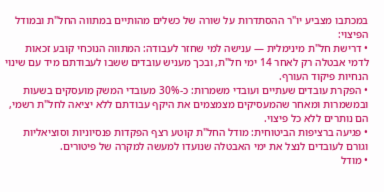במכתבו מצביע יו"ר ההסתדרות על שורה של כשלים מהותיים במתווה החל"ת ובמודל הפיצוי:
• דרישת חל"ת מינימלית — ענישה למי שחזר לעבודה: המתווה הנוכחי קובע זכאות לדמי אבטלה רק לאחר 14 ימי חל"ת, ובכך מעניש עובדים ששבו לעבודתם מיד עם שינוי הנחיות פיקוד העורף.
• הפקרת עובדים שעתיים ועובדי משמרות: כ-30% מעובדי המשק מועסקים בשעות ובמשמרות ומאחר שהמעסיקים מצמצמים את היקף עבודתם ללא יציאה לחל"ת רשמי, הם נותרים ללא כל פיצוי.
• פגיעה ברציפות הביטוחית: מודל החל"ת קוטע רצף הפקדות פנסיוניות וסוציאליות וגורם לעובדים לנצל את ימי האבטלה שנועדו למעשה למקרה של פיטורים.
• מודל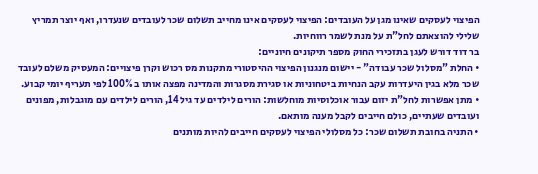הפיצוי לעסקים שאינו מגן על העובדים: הפיצוי לעסקים אינו מחייב תשלום שכר לעובדים שנעדרו, ואף יוצר תמריץ שלילי להוצאתם לחל"ת על מנת לשמר רווחיות.
בר דוד דורש לעגן בתזכירי החוק מספר תיקונים חיוניים:
• החלת "מסלול שכר עבודה" - יישום מנגנון הפיצוי ההיסטורי מתקנות מס רכוש וקרן פיצויים: המעסיק משלם לעובד שכר מלא בגין היעדרות עקב הנחיות ביטחוניות או סגירת מסגרות והמדינה מפצה אותו ב 100% לפי תעריף יומי קבוע.
• מתן אפשרות לחל"ת יזום עבור אוכלוסיות מוחלשות: הורים לילדים עד גיל 14, הורים לילדים עם מוגבלות, מפונים ועובדים שעתיים, כולם חייבים לקבל מענה מותאם.
• התניה בחובת תשלום שכר: כל מסלולי הפיצוי לעסקים חייבים להיות מותנים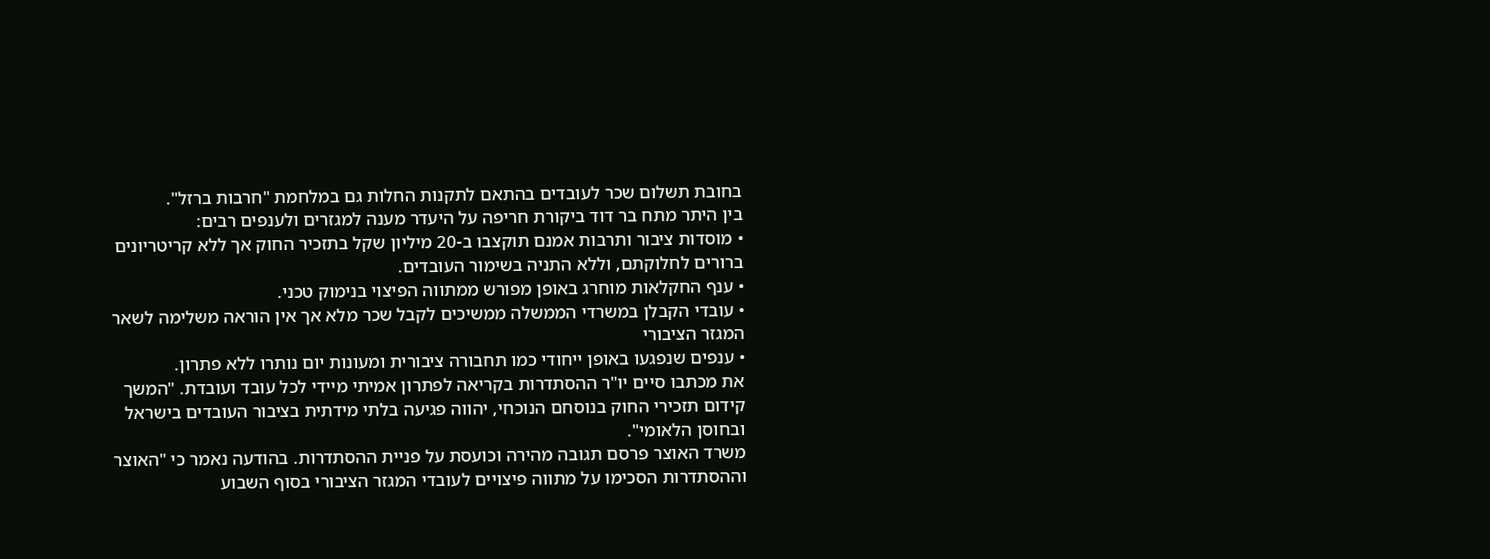בחובת תשלום שכר לעובדים בהתאם לתקנות החלות גם במלחמת "חרבות ברזל".
בין היתר מתח בר דוד ביקורת חריפה על היעדר מענה למגזרים ולענפים רבים:
• מוסדות ציבור ותרבות אמנם תוקצבו ב-20 מיליון שקל בתזכיר החוק אך ללא קריטריונים ברורים לחלוקתם, וללא התניה בשימור העובדים.
• ענף החקלאות מוחרג באופן מפורש ממתווה הפיצוי בנימוק טכני.
• עובדי הקבלן במשרדי הממשלה ממשיכים לקבל שכר מלא אך אין הוראה משלימה לשאר המגזר הציבורי
• ענפים שנפגעו באופן ייחודי כמו תחבורה ציבורית ומעונות יום נותרו ללא פתרון.
את מכתבו סיים יו"ר ההסתדרות בקריאה לפתרון אמיתי מיידי לכל עובד ועובדת. "המשך קידום תזכירי החוק בנוסחם הנוכחי, יהווה פגיעה בלתי מידתית בציבור העובדים בישראל ובחוסן הלאומי".
משרד האוצר פרסם תגובה מהירה וכועסת על פניית ההסתדרות. בהודעה נאמר כי "האוצר וההסתדרות הסכימו על מתווה פיצויים לעובדי המגזר הציבורי בסוף השבוע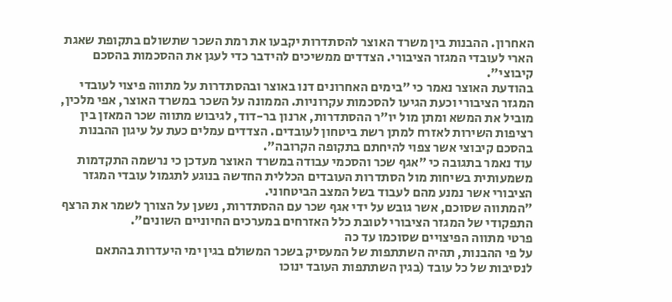האחרון. ההבנות בין משרד האוצר להסתדרות יקבעו את רמת השכר שתשולם בתקופת שאגת הארי לעובדי המגזר הציבורי. הצדדים ממשיכים להידבר כדי לעגן את ההסכמות בהסכם קיבוצי".
בהודעת האוצר נאמר כי "בימים האחרונים דנו באוצר ובהסתדרות על מתווה פיצוי לעובדי המגזר הציבורי וכעת הגיעו להסכמות עקרוניות. הממונה על השכר במשרד האוצר, אפי מלכין, מוביל את המשא ומתן מול יו"ר ההסתדרות, ארנון בר-דוד, לגיבוש מתווה שכר המאזן בין רציפות השירות לאזרח למתן רשת ביטחון לעובדים. הצדדים עמלים כעת על עיגון ההבנות בהסכם קיבוצי אשר צפוי להיחתם בתקופה הקרובה".
עוד נאמר בתגובה כי "אגף שכר והסכמי עבודה במשרד האוצר מעדכן כי נרשמה התקדמות משמעותית בשיחות מול הסתדרות העובדים הכללית החדשה בנוגע לתגמול עובדי המגזר הציבורי אשר נמנע מהם לעבוד בשל המצב הביטחוני.
"המתווה שסוכם, אשר גובש על ידי אגף שכר עם ההסתדרות, נשען על הצורך לשמר את הרצף התפקודי של המגזר הציבורי לטובת כלל האזרחים במערכים החיוניים השונים".
פרטי מתווה הפיצויים שסוכמו עד כה
על פי ההבנות, תהיה השתתפות של המעסיק בשכר המשולם בגין ימי היעדרות בהתאם לנסיבות של כל עובד (בגין השתתפות העובד ינוכו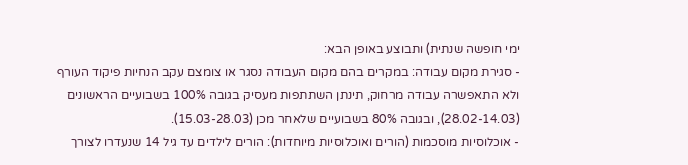ימי חופשה שנתית) ותבוצע באופן הבא:
- סגירת מקום עבודה: במקרים בהם מקום העבודה נסגר או צומצם עקב הנחיות פיקוד העורף ולא התאפשרה עבודה מרחוק, תינתן השתתפות מעסיק בגובה 100% בשבועיים הראשונים (28.02-14.03), ובגובה 80% בשבועיים שלאחר מכן (15.03-28.03).
- אוכלוסיות מוסכמות (הורים ואוכלוסיות מיוחדות): הורים לילדים עד גיל 14 שנעדרו לצורך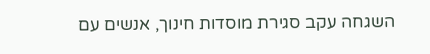השגחה עקב סגירת מוסדות חינוך, אנשים עם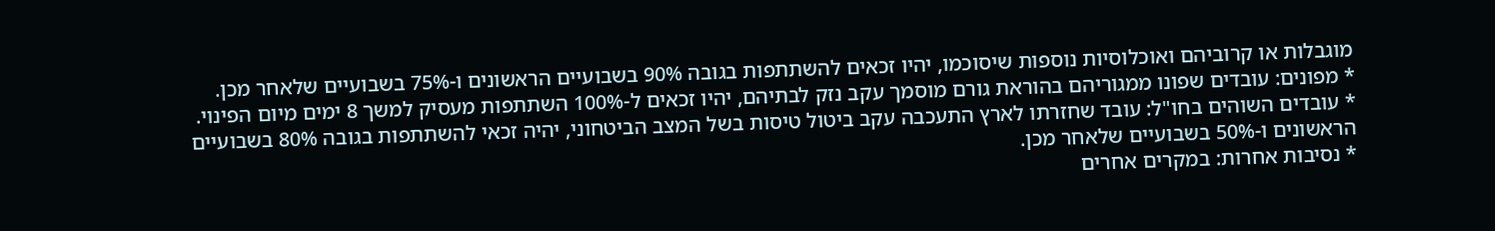מוגבלות או קרוביהם ואוכלוסיות נוספות שיסוכמו, יהיו זכאים להשתתפות בגובה 90% בשבועיים הראשונים ו-75% בשבועיים שלאחר מכן.
* מפונים: עובדים שפונו ממגוריהם בהוראת גורם מוסמך עקב נזק לבתיהם, יהיו זכאים ל-100% השתתפות מעסיק למשך 8 ימים מיום הפינוי.
* עובדים השוהים בחו"ל: עובד שחזרתו לארץ התעכבה עקב ביטול טיסות בשל המצב הביטחוני, יהיה זכאי להשתתפות בגובה 80% בשבועיים הראשונים ו-50% בשבועיים שלאחר מכן.
* נסיבות אחרות: במקרים אחרים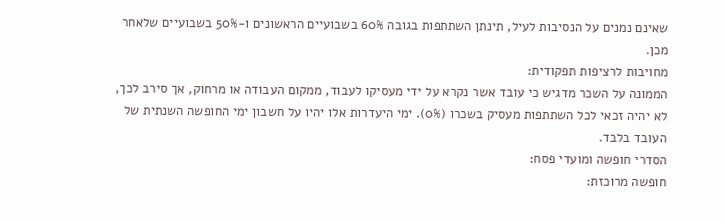שאינם נמנים על הנסיבות לעיל, תינתן השתתפות בגובה 60% בשבועיים הראשונים ו-50% בשבועיים שלאחר מכן.
מחויבות לרציפות תפקודית:
הממונה על השכר מדגיש כי עובד אשר נקרא על ידי מעסיקו לעבוד, ממקום העבודה או מרחוק, אך סירב לכך, לא יהיה זכאי לכל השתתפות מעסיק בשכרו (0%). ימי היעדרות אלו יהיו על חשבון ימי החופשה השנתית של העובד בלבד.
הסדרי חופשה ומועדי פסח:
חופשה מרוכזת: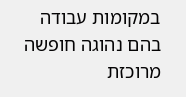במקומות עבודה בהם נהוגה חופשה מרוכזת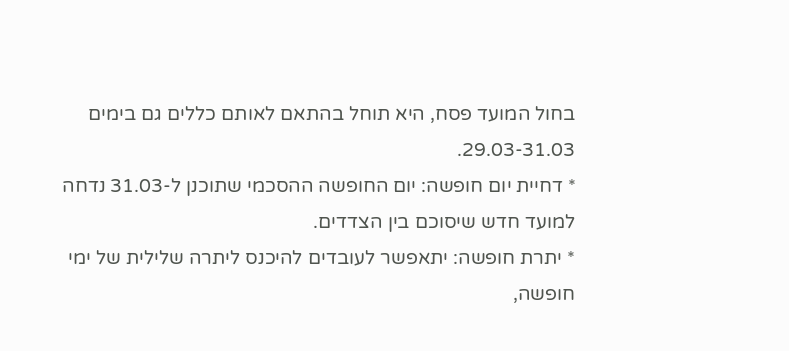בחול המועד פסח, היא תוחל בהתאם לאותם כללים גם בימים 29.03-31.03.
* דחיית יום חופשה: יום החופשה ההסכמי שתוכנן ל-31.03 נדחה למועד חדש שיסוכם בין הצדדים.
* יתרת חופשה: יתאפשר לעובדים להיכנס ליתרה שלילית של ימי חופשה,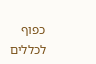כפוף לכללים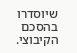שיוסדרו בהסכם הקיבוצי.